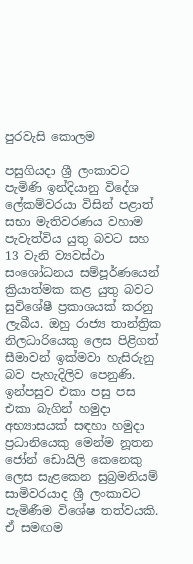පුරවැසි කොලම

පසුගියදා ශ්‍රී ලංකාවට පැමිණි ඉන්දියානු විදේශ ලේකම්වරයා විසින් පළාත් සභා මැතිවරණය වහාම පැවැත්විය යුතු බවට සහ 13 වැනි ව්‍යවස්ථා සංශෝධනය සම්පූර්ණයෙන් ක්‍රියාත්මක කළ යුතු බවට සුවිශේෂී ප්‍රකාශයක් කරනු ලැබීය. ඔහු රාජ්‍ය තාන්ත්‍රික නිලධාරියෙකු ලෙස පිළිගත් සීමාවන් ඉක්මවා හැසිරුනු බව පැහැදිලිව පෙනුණි. ඉන්පසුව එකා පසු පස එකා බැගින් හමුදා අභ්‍යාසයක් සඳහා හමුදා ප්‍රධානියෙකු මෙන්ම නූතන ජෝන් ඩොයිලි කෙනෙකු ලෙස සැළකෙන සුබ්‍රමනියම් සාමිවරයාද ශ්‍රී ලංකාවට පැමිණීම විශේෂ තත්වයකි. ඒ සමඟම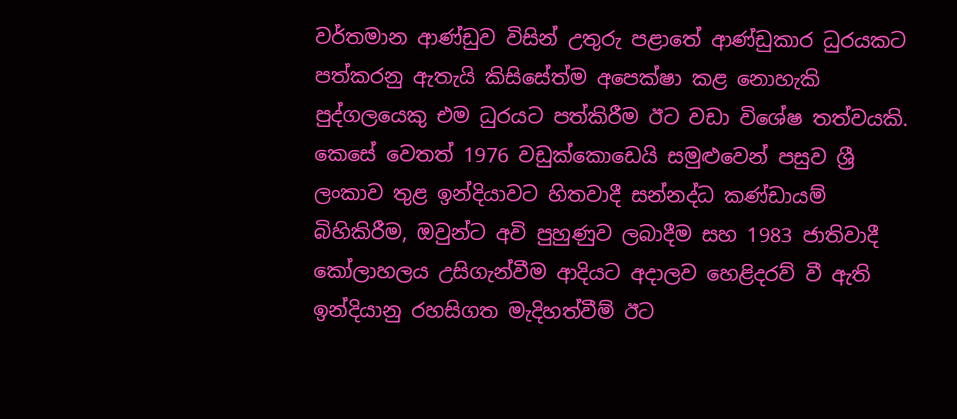වර්තමාන ආණ්ඩුව විසින් උතුරු පළාතේ ආණ්ඩුකාර ධුරයකට පත්කරනු ඇතැයි කිසිසේත්ම අපෙක්ෂා කළ නොහැකි පුද්ගලයෙකු එම ධුරයට පත්කිරීම ඊට වඩා විශේෂ තත්වයකි. කෙසේ වෙතත් 1976 වඩුක්කොඩෙයි සමුළුවෙන් පසුව ශ්‍රී ලංකාව තුළ ඉන්දියාවට හිතවාදී සන්නද්ධ කණ්ඩායම් බිහිකිරීම, ඔවුන්ට අවි පුහුණුව ලබාදීම සහ 1983 ජාතිවාදී කෝලාහලය උසිගැන්වීම ආදියට අදාලව හෙළිදරව් වී ඇති ඉන්දියානු රහසිගත මැදිහත්වීම් ඊට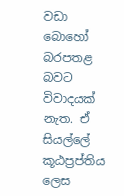වඩා බොහෝ බරපතළ බවට විවාදයක් නැත. ඒ සියල්ලේ කූඨප්‍රප්තිය ලෙස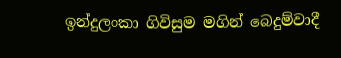ඉන්දුලංකා ගිවිසුම මගින් බෙදුම්වාදී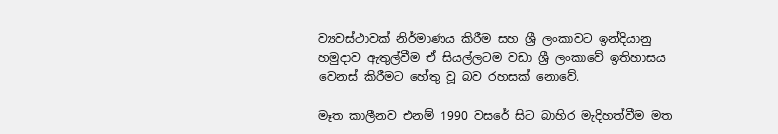ව්‍යවස්ථාවක් නිර්මාණය කිරීම සහ ශ්‍රී ලංකාවට ඉන්දියානු හමුදාව ඇතුල්වීම ඒ සියල්ලටම වඩා ශ්‍රී ලංකාවේ ඉතිහාසය වෙනස් කිරීමට හේතු වූ බව රහසක් නොවේ.

මෑත කාලීනව එනම් 1990 වසරේ සිට බාහිර මැදිහත්වීම මත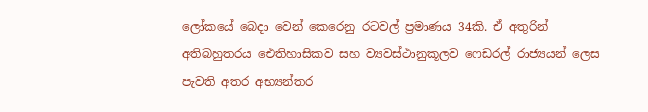ලෝකයේ බෙදා වෙන් කෙරෙනු රටවල් ප්‍රමාණය 34කි. ඒ අතුරින් අතිබහුතරය ඓතිහාසිකව සහ ව්‍යවස්ථානුකූලව ෆෙඩරල් රාජ්‍යයන් ලෙස පැවති අතර අභ්‍යන්තර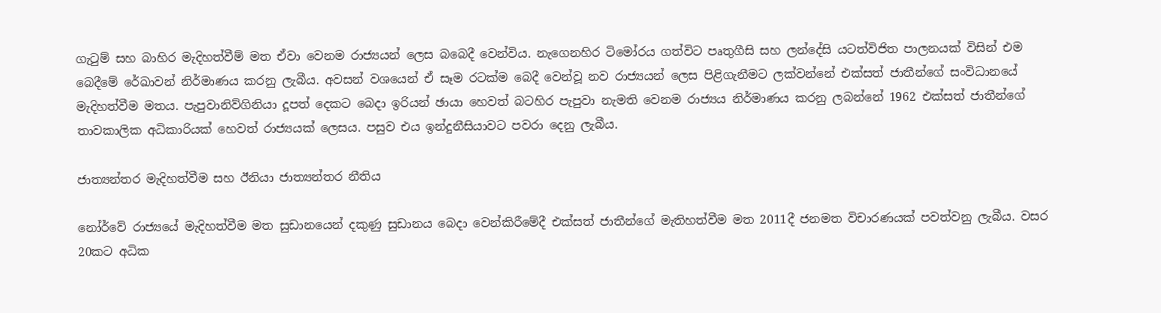ගැටුම් සහ බාහිර මැදිහත්වීම් මත ඒවා වෙනම රාජ්‍යයන් ලෙස බබෙදී වෙන්විය. නැගෙනහිර ටිමෝරය ගත්විට පෘතුගීසි සහ ලන්දේසි යටත්විජිත පාලනයක් විසින් එම බෙදීමේ රේඛාවන් නිර්මාණය කරනු ලැබීය. අවසන් වශයෙන් ඒ සෑම රටක්ම බෙදී වෙන්වූ නව රාජ්‍යයන් ලෙස පිළිගැනීමට ලක්වන්නේ එක්සත් ජාතීන්ගේ සංවිධානයේ මැදිහත්වීම මතය. පැපුවානිව්ගිනියා දූපත් දෙකට බෙදා ඉරියන් ඡායා හෙවත් බටහිර පැපුවා නැමති වෙනම රාජ්‍යය නිර්මාණය කරනු ලබන්නේ 1962 එක්සත් ජාතීන්ගේ තාවකාලික අධිකාරියක් හෙවත් රාජ්‍යයක් ලෙසය. පසුව එය ඉන්දුනීසියාවට පවරා දෙනු ලැබීය.

ජාත්‍යන්තර මැදිහත්වීම සහ ඊනියා ජාත්‍යන්තර නීතිය

නෝර්වේ රාජ්‍යයේ මැදිහත්වීම මත සුඩානයෙන් දකුණු සුඩානය බෙදා වෙන්කිරීමේදී එක්සත් ජාතීන්ගේ මැතිහත්වීම මත 2011දී ජනමත විචාරණයක් පවත්වනු ලැබීය. වසර 20කට අධික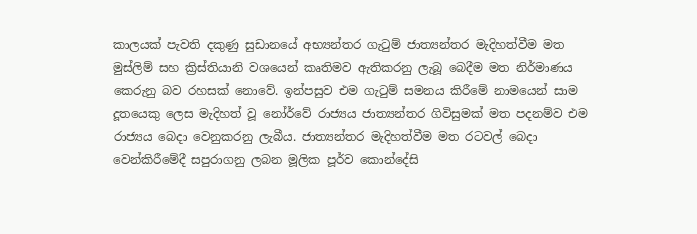කාලයක් පැවති දකුණු සුඩානයේ අභ්‍යන්තර ගැටුම් ජාත්‍යන්තර මැදිහත්වීම මත මුස්ලිම් සහ ක්‍රිස්තියානි වශයෙන් කෘතිමව ඇතිකරනු ලැබූ බෙදීම මත නිර්මාණය කෙරුනු බව රහසක් නොවේ. ඉන්පසුව එම ගැටුම් සමනය කිරීමේ නාමයෙන් සාම දූතයෙකු ලෙස මැදිහත් වූ නෝර්වේ රාජ්‍යය ජාත්‍යන්තර ගිවිසුමක් මත පදනම්ව එම රාජ්‍යය බෙදා වෙනුකරනු ලැබීය. ජාත්‍යන්තර මැදිහත්වීම මත රටවල් බෙදා වෙන්කිරීමේදී සපුරාගනු ලබන මූලික පූර්ව කොන්දේසි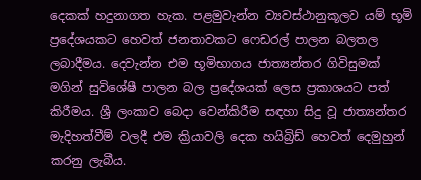දෙකක් හදුනාගත හැක. පළමුවැන්න ව්‍යවස්ථානුකූලව යම් භූමි ප්‍රදේශයකට හෙවත් ජනතාවකට ෆෙඩරල් පාලන බලතල ලබාදීමය. දෙවැන්න එම භූමිභාගය ජාත්‍යන්තර ගිවිසුමක් මගින් සුවිශේෂී පාලන බල ප්‍රදේශයක් ලෙස ප්‍රකාශයට පත් කිරීමය. ශ්‍රී ලංකාව බෙදා වෙන්කිරීම සඳහා සිදු වූ ජාත්‍යන්තර මැදිහත්වීම් වලදී එම ක්‍රියාවලි දෙක හයිබ්‍රිඩ් හෙවත් දෙමුහුන් කරනු ලැබීය.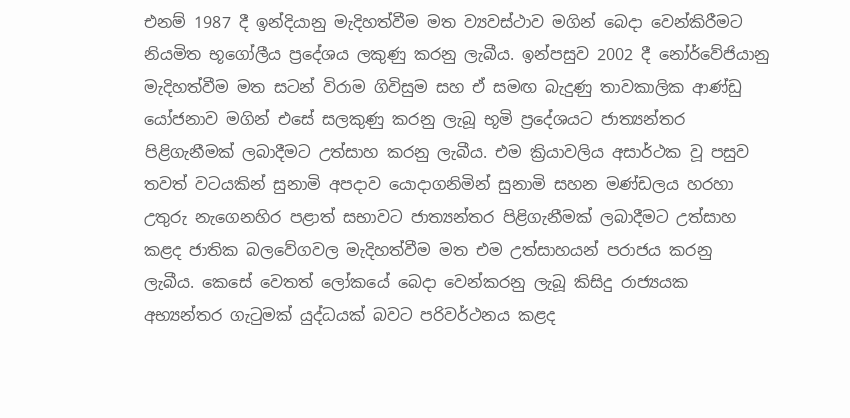එනම් 1987 දී ඉන්දියානු මැදිහත්වීම මත ව්‍යවස්ථාව මගින් බෙදා වෙන්කිරීමට නියමිත භූගෝලීය ප්‍රදේශය ලකුණු කරනු ලැබීය. ඉන්පසුව 2002 දී නෝර්වේජියානු මැදිහත්වීම මත සටන් විරාම ගිවිසුම සහ ඒ සමඟ බැදුණු තාවකාලික ආණ්ඩු යෝජනාව මගින් එසේ සලකුණු කරනු ලැබූ භූමි ප්‍රදේශයට ජාත්‍යන්තර පිළිගැනීමක් ලබාදීමට උත්සාහ කරනු ලැබීය. එම ක්‍රියාවලිය අසාර්ථක වූ පසුව තවත් වටයකින් සුනාමි අපදාව යොදාගනිමින් සුනාමි සහන මණ්ඩලය හරහා උතුරු නැගෙනහිර පළාත් සභාවට ජාත්‍යන්තර පිළිගැනීමක් ලබාදීමට උත්සාහ කළද ජාතික බලවේගවල මැදිහත්වීම මත එම උත්සාහයන් පරාජය කරනු ලැබීය. කෙසේ වෙතත් ලෝකයේ බෙදා වෙන්කරනු ලැබූ කිසිදු රාජ්‍යයක අභ්‍යන්තර ගැටුමක් යුද්ධයක් බවට පරිවර්ථනය කළද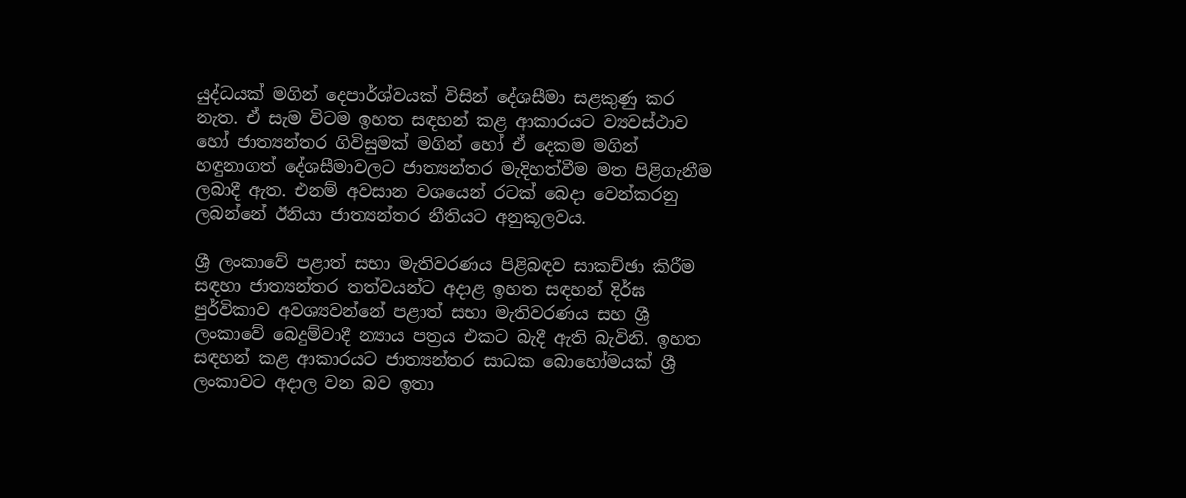යුද්ධයක් මගින් දෙපාර්ශ්වයක් විසින් දේශසීමා සළකුණු කර නැත. ඒ සැම විටම ඉහත සඳහන් කළ ආකාරයට ව්‍යවස්ථාව හෝ ජාත්‍යන්තර ගිවිසුමක් මගින් හෝ ඒ දෙකම මගින් හඳුනාගත් දේශසීමාවලට ජාත්‍යන්තර මැදිහත්වීම මත පිළිගැනීම ලබාදී ඇත. එනම් අවසාන වශයෙන් රටක් බෙදා වෙන්කරනු ලබන්නේ ඊනියා ජාත්‍යන්තර නීතියට අනුකූලවය.

ශ්‍රී ලංකාවේ පළාත් සභා මැතිවරණය පිළිබඳව සාකච්ඡා කිරීම සඳහා ජාත්‍යන්තර තත්වයන්ට අදාළ ඉහත සඳහන් දිර්ඝ පුර්විකාව අවශ්‍යවන්නේ පළාත් සභා මැතිවරණය සහ ශ්‍රී ලංකාවේ බෙදුම්වාදී න්‍යාය පත්‍රය එකට බැදී ඇති බැවිනි. ඉහත සඳහන් කළ ආකාරයට ජාත්‍යන්තර සාධක බොහෝමයක් ශ්‍රී ලංකාවට අදාල වන බව ඉතා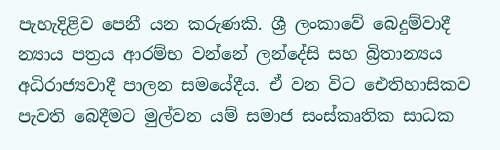පැහැදිළිව පෙනී යන කරුණකි. ශ්‍රී ලංකාවේ බෙදුම්වාදී න්‍යාය පත්‍රය ආරම්භ වන්නේ ලන්දේසි සහ බ්‍රිතාන්‍යය අධිරාජ්‍යවාදී පාලන සමයේදීය. ඒ වන විට ඓතිහාසිකව පැවති බෙදීමට මුල්වන යම් සමාජ සංස්කෘතික සාධක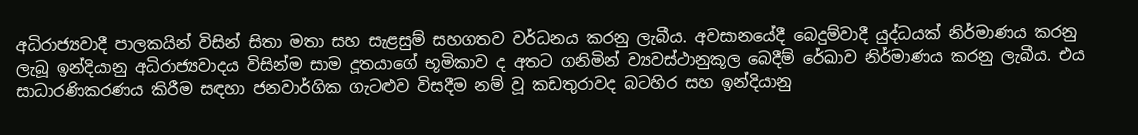අධිරාජ්‍යවාදී පාලකයින් විසින් සිතා මතා සහ සැළසුම් සහගතව වර්ධනය කරනු ලැබීය. අවසානයේදී බෙදුම්වාදී යුද්ධයක් නිර්මාණය කරනු ලැබූ ඉන්දියානු අධිරාජ්‍යවාදය විසින්ම සාම දූතයාගේ භූමිකාව ද අතට ගනිමින් ව්‍යවස්ථානුකූල බෙදීම් රේඛාව නිර්මාණය කරනු ලැබීය. එය සාධාරණිකරණය කිරීම සඳහා ජනවාර්ගික ගැටළුව විසදීම නම් වූ කඩතුරාවද බටහිර සහ ඉන්දියානු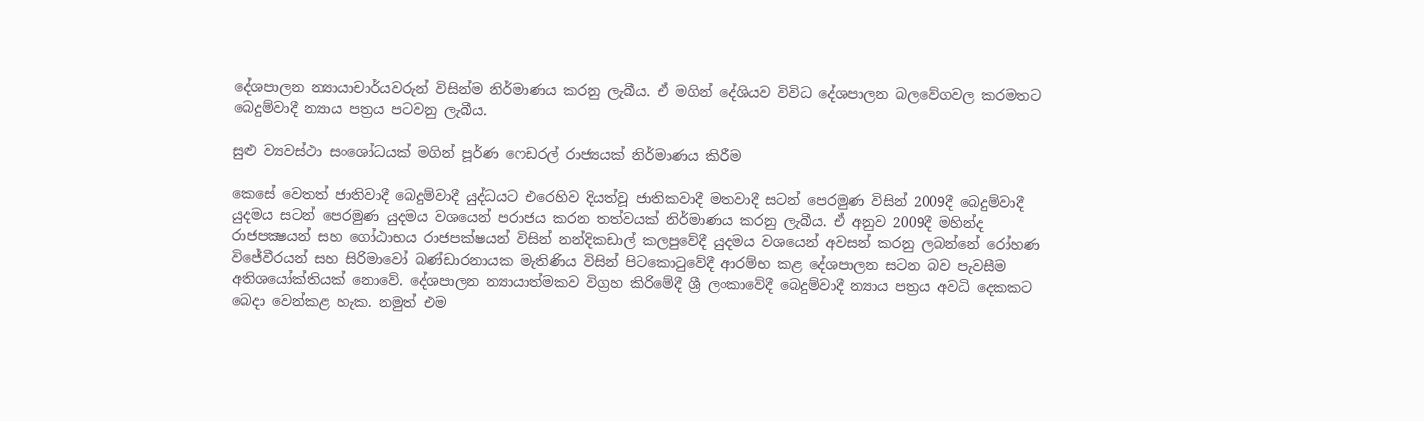දේශපාලන න්‍යායාචාර්යවරුන් විසින්ම නිර්මාණය කරනු ලැබීය. ඒ මගින් දේශියව විවිධ දේශපාලන බලවේගවල කරමතට බෙදුම්වාදී න්‍යාය පත්‍රය පටවනු ලැබීය.

සුළු ව්‍යවස්ථා සංශෝධයක් මගින් පූර්ණ ෆෙඩරල් රාජ්‍යයක් නිර්මාණය කිරීම

කෙසේ වෙතත් ජාතිවාදී බෙදුම්වාදී යුද්ධයට එරෙහිව දියත්වූ ජාතිකවාදී මතවාදී සටන් පෙරමුණ විසින් 2009දී බෙදුම්වාදී යුදමය සටන් පෙරමුණ යුදමය වශයෙන් පරාජය කරන තත්වයක් නිර්මාණය කරනු ලැබීය. ඒ අනුව 2009දී මහින්ද රාජපක්‍ෂයන් සහ ගෝඨාභය රාජපක්ෂයන් විසින් නන්දිකඩාල් කලපුවේදී යුදමය වශයෙන් අවසන් කරනු ලබන්නේ රෝහණ විජේවීරයන් සහ සිරිමාවෝ බණ්ඩාරනායක මැතිණිය විසින් පිටකොටුවේදී ආරම්භ කළ දේශපාලන සටන බව පැවසීම අතිශයෝක්තියක් නොවේ. දේශපාලන න්‍යායාත්මකව විග්‍රහ කිරිමේදී ශ්‍රී ලංකාවේදී බෙදුම්වාදී න්‍යාය පත්‍රය අවධි දෙකකට බෙදා වෙන්කළ හැක. නමුත් එම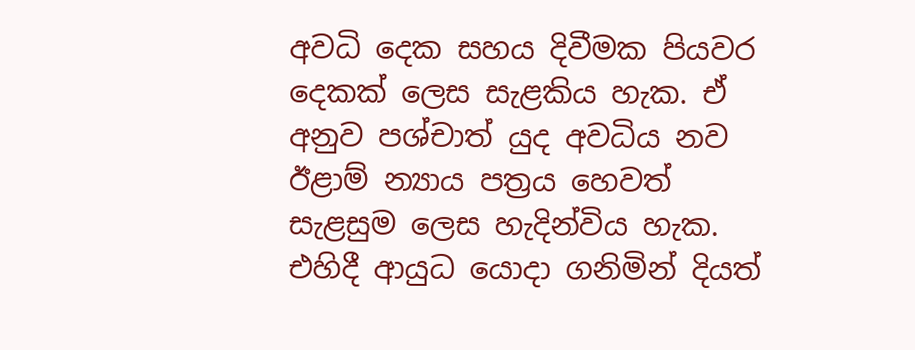අවධි දෙක සහය දිවීමක පියවර දෙකක් ලෙස සැළකිය හැක. ඒ අනුව පශ්චාත් යුද අවධිය නව ඊළාම් න්‍යාය පත්‍රය හෙවත් සැළසුම ලෙස හැදින්විය හැක. එහිදී ආයුධ යොදා ගනිමින් දියත්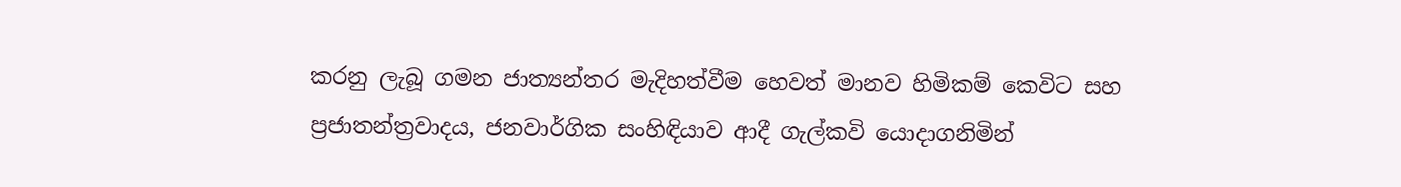කරනු ලැබූ ගමන ජාත්‍යන්තර මැදිහත්වීම හෙවත් මානව හිමිකම් කෙවිට සහ ප්‍රජාතන්ත්‍රවාදය, ජනවාර්ගික සංහිඳියාව ආදී ගැල්කවි යොදාගනිමින්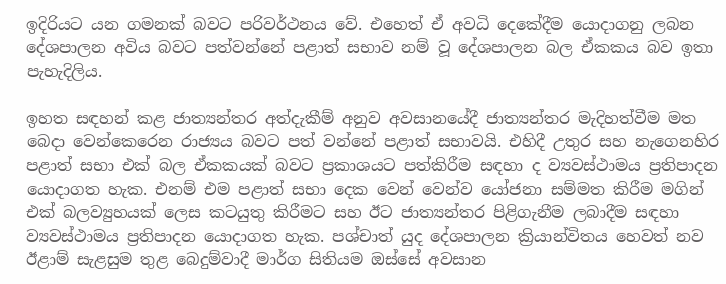ඉදිරියට යන ගමනක් බවට පරිවර්ථනය වේ. එහෙත් ඒ අවධි දෙකේදීම යොදාගනු ලබන දේශපාලන අවිය බවට පත්වන්නේ පළාත් සභාව නම් වූ දේශපාලන බල ඒකකය බව ඉතා පැහැදිලිය.

ඉහත සඳහන් කළ ජාත්‍යන්තර අත්දැකීම් අනුව අවසානයේදී ජාත්‍යන්තර මැදිහත්වීම මත බෙදා වෙන්කෙරෙන රාජ්‍යය බවට පත් වන්නේ පළාත් සභාවයි. එහිදී උතුර සහ නැගෙනහිර පළාත් සභා එක් බල ඒකකයක් බවට ප්‍රකාශයට පත්කිරීම සඳහා ද ව්‍යවස්ථාමය ප්‍රතිපාදන යොදාගත හැක. එනම් එම පළාත් සභා දෙක වෙන් වෙන්ව යෝජනා සම්මත කිරීම මගින් එක් බලව්‍යුහයක් ලෙස කටයුතු කිරීමට සහ ඊට ජාත්‍යන්තර පිළිගැනීම ලබාදීම සඳහා ව්‍යවස්ථාමය ප්‍රතිපාදන යොදාගත හැක. පශ්චාත් යුද දේශපාලන ක්‍රියාන්විතය හෙවත් නව ඊළාම් සැළසුම තුළ බෙදුම්වාදී මාර්ග සිතියම ඔස්සේ අවසාන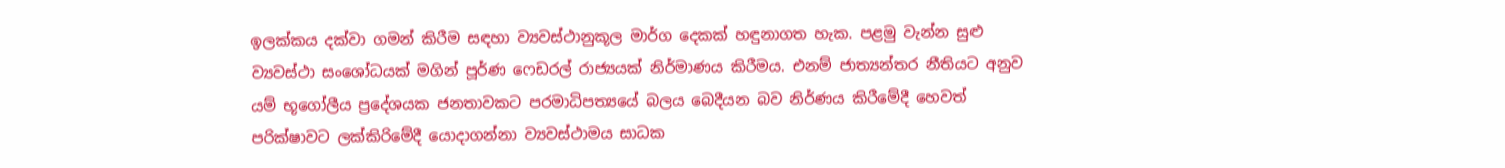ඉලක්කය දක්වා ගමන් කිරීම සඳහා ව්‍යවස්ථානුකූල මාර්ග දෙකක් හඳුනාගත හැක. පළමු වැන්න සුළු ව්‍යවස්ථා සංශෝධයක් මගින් පූර්ණ ෆෙඩරල් රාජ්‍යයක් නිර්මාණය කිරීමය. එනම් ජාත්‍යන්තර නීතියට අනුව යම් භූගෝලීය ප්‍රදේශයක ජනතාවකට පරමාධිපත්‍යයේ බලය බෙදීයන බව නිර්ණය කිරීමේදී හෙවත් පරික්ෂාවට ලක්කිරිමේදී යොදාගන්නා ව්‍යවස්ථාමය සාධක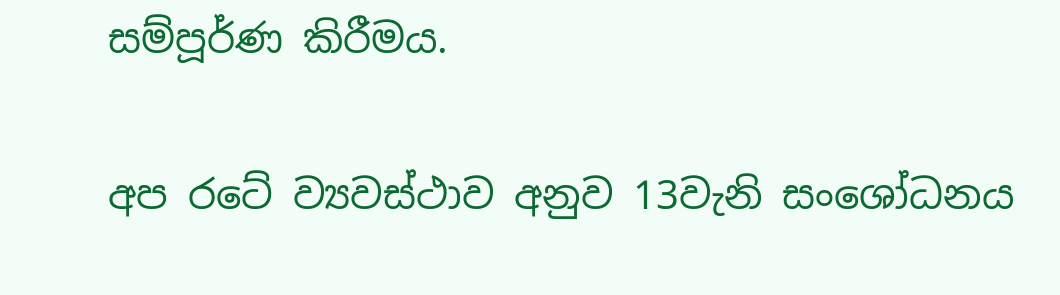සම්පූර්ණ කිරීමය.

අප රටේ ව්‍යවස්ථාව අනුව 13වැනි සංශෝධනය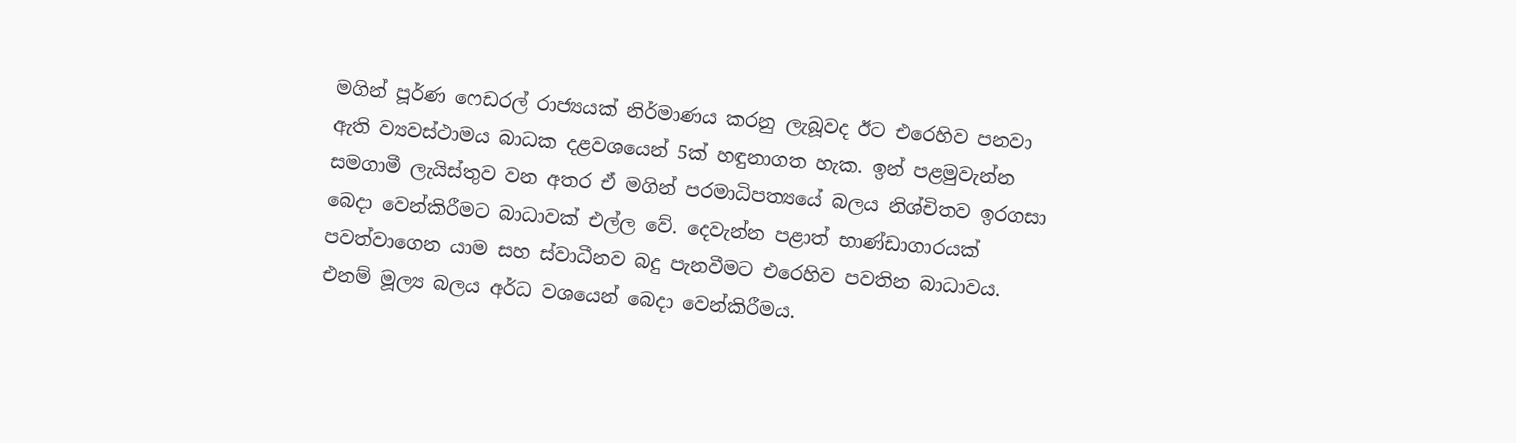මගින් පූර්ණ ෆෙඩරල් රාජ්‍යයක් නිර්මාණය කරනු ලැබූවද ඊට එරෙහිව පනවා ඇති ව්‍යවස්ථාමය බාධක දළවශයෙන් 5ක් හඳුනාගත හැක. ඉන් පළමුවැන්න සමගාමී ලැයිස්තුව වන අතර ඒ මගින් පරමාධිපත්‍යයේ බලය නිශ්චිතව ඉරගසා බෙදා වෙන්කිරීමට බාධාවක් එල්ල වේ. දෙවැන්න පළාත් භාණ්ඩාගාරයක් පවත්වාගෙන යාම සහ ස්වාධීනව බදු පැනවීමට එරෙහිව පවතින බාධාවය. එනම් මූල්‍ය බලය අර්ධ වශයෙන් බෙදා වෙන්කිරීමය.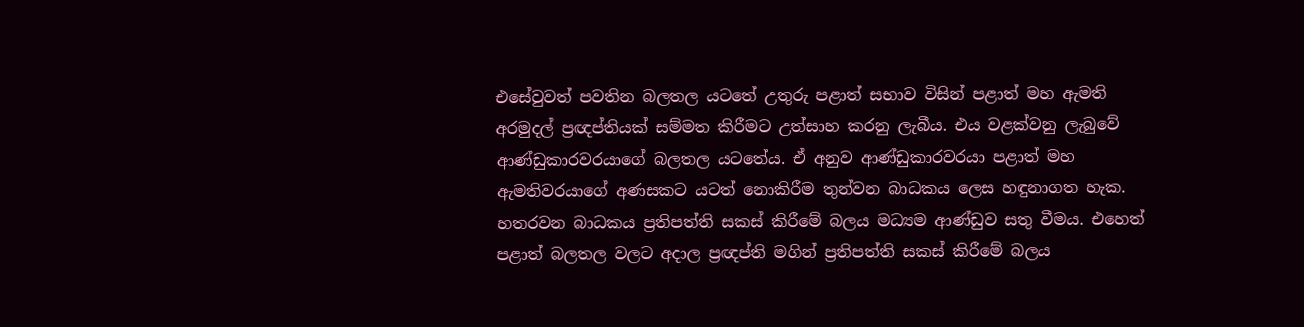එසේවුවත් පවතින බලතල යටතේ උතුරු පළාත් සභාව විසින් පළාත් මහ ඇමති අරමුදල් ප්‍රඥප්තියක් සම්මත කිරීමට උත්සාහ කරනු ලැබීය. එය වළක්වනු ලැබුවේ ආණ්ඩුකාරවරයාගේ බලතල යටතේය. ඒ අනුව ආණ්ඩුකාරවරයා පළාත් මහ ඇමතිවරයාගේ අණසකට යටත් නොකිරීම තුන්වන බාධකය ලෙස හඳුනාගත හැක. හතරවන බාධකය ප්‍රතිපත්ති සකස් කිරීමේ බලය මධ්‍යම ආණ්ඩුව සතු වීමය. එහෙත් පළාත් බලතල වලට අදාල ප්‍රඥප්ති මගින් ප්‍රතිපත්ති සකස් කිරීමේ බලය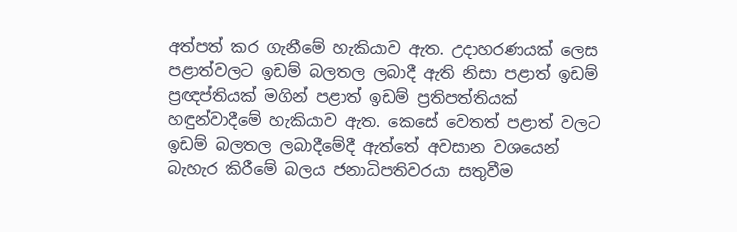අත්පත් කර ගැනීමේ හැකියාව ඇත. උදාහරණයක් ලෙස පළාත්වලට ඉඩම් බලතල ලබාදී ඇති නිසා පළාත් ඉඩම් ප්‍රඥප්තියක් මගින් පළාත් ඉඩම් ප්‍රතිපත්තියක් හඳුන්වාදීමේ හැකියාව ඇත. කෙසේ වෙතත් පළාත් වලට ඉඩම් බලතල ලබාදීමේදී ඇත්තේ අවසාන වශයෙන් බැහැර කිරීමේ බලය ජනාධිපතිවරයා සතුවීම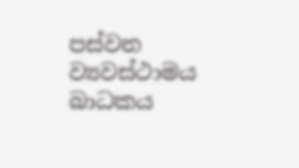පස්වන ව්‍යවස්ථාමය බාධකය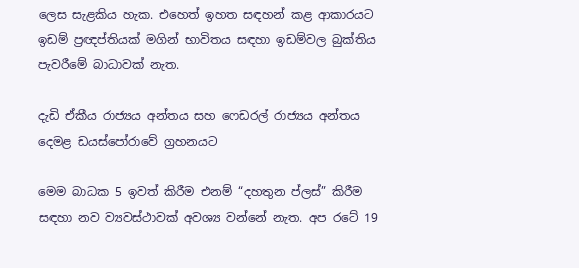ලෙස සැළකිය හැක. එහෙත් ඉහත සඳහන් කළ ආකාරයට ඉඩම් ප්‍රඥප්තියක් මගින් භාවිතය සඳහා ඉඩම්වල බුක්තිය පැවරීමේ බාධාවක් නැත.

දැඩි ඒකීය රාජ්‍යය අන්තය සහ ෆෙඩරල් රාජ්‍යය අන්තය දෙමළ ඩයස්පෝරාවේ ග්‍රහනයට

මෙම බාධක 5 ඉවත් කිරීම එනම් “දහතුන ප්ලස්” කිරීම සඳහා නව ව්‍යවස්ථාවක් අවශ්‍ය වන්නේ නැත. අප රටේ 19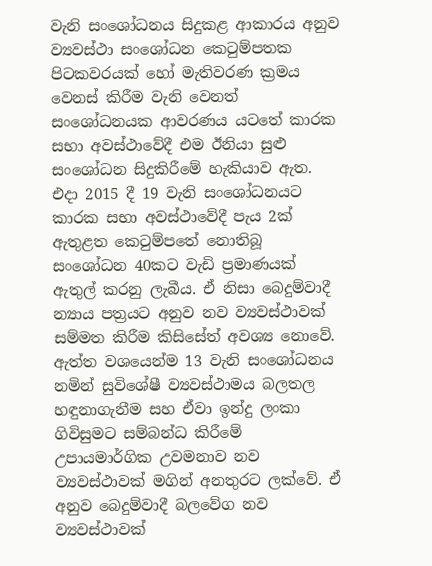වැනි සංශෝධනය සිදුකළ ආකාරය අනුව ව්‍යවස්ථා සංශෝධන කෙටුම්පතක පිටකවරයක් හෝ මැතිවරණ ක්‍රමය වෙනස් කිරීම වැනි වෙනත් සංශෝධනයක ආවරණය යටතේ කාරක සභා අවස්ථාවේදී එම ඊනියා සුළු සංශෝධන සිදුකිරීමේ හැකියාව ඇත. එදා 2015 දී 19 වැනි සංශෝධනයට කාරක සභා අවස්ථාවේදී පැය 2ක් ඇතුළත කෙටුම්පතේ නොතිබූ සංශෝධන 40කට වැඩි ප්‍රමාණයක් ඇතුල් කරනු ලැබීය. ඒ නිසා බෙදුම්වාදී න්‍යාය පත්‍රයට අනුව නව ව්‍යවස්ථාවක් සම්මත කිරීම කිසිසේත් අවශ්‍ය නොවේ. ඇත්ත වශයෙන්ම 13 වැනි සංශෝධනය නමින් සුවිශේෂී ව්‍යවස්ථාමය බලතල හඳුනාගැනීම සහ ඒවා ඉන්දු ලංකා ගිවිසුමට සම්බන්ධ කිරීමේ උපායමාර්ගික උවමනාව නව ව්‍යවස්ථාවක් මගින් අනතුරට ලක්වේ. ඒ අනුව බෙදුම්වාදී බලවේග නව ව්‍යවස්ථාවක්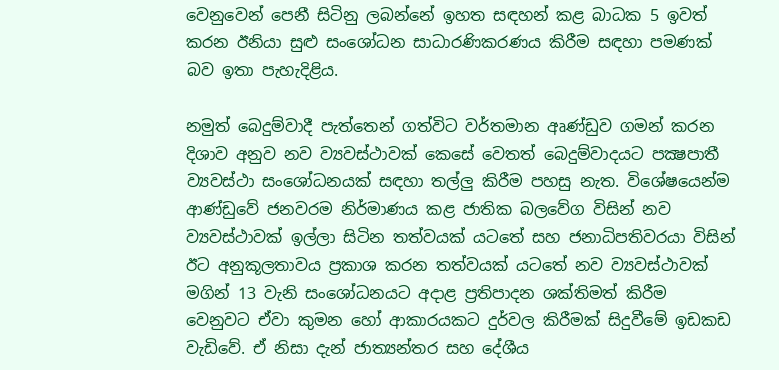වෙනුවෙන් පෙනී සිටිනු ලබන්නේ ඉහත සඳහන් කළ බාධක 5 ඉවත් කරන ඊනියා සුළු සංශෝධන සාධාරණිකරණය කිරීම සඳහා පමණක් බව ඉතා පැහැදිළිය.

නමුත් බෙදුම්වාදී පැත්තෙන් ගත්විට වර්තමාන අෘණ්ඩුව ගමන් කරන දිශාව අනුව නව ව්‍යවස්ථාවක් කෙසේ වෙතත් බෙදුම්වාදයට පක්‍ෂපාතී ව්‍යවස්ථා සංශෝධනයක් සඳහා තල්ලු කිරීම පහසු නැත. විශේෂයෙන්ම ආණ්ඩුවේ ජනවරම නිර්මාණය කළ ජාතික බලවේග විසින් නව ව්‍යවස්ථාවක් ඉල්ලා සිටින තත්වයක් යටතේ සහ ජනාධිපතිවරයා විසින් ඊට අනුකූලතාවය ප්‍රකාශ කරන තත්වයක් යටතේ නව ව්‍යවස්ථාවක් මගින් 13 වැනි සංශෝධනයට අදාළ ප්‍රතිපාදන ශක්තිමත් කිරීම වෙනුවට ඒවා කුමන හෝ ආකාරයකට දුර්වල කිරීමක් සිදුවීමේ ඉඩකඩ වැඩිවේ. ඒ නිසා දැන් ජාත්‍යන්තර සහ දේශීය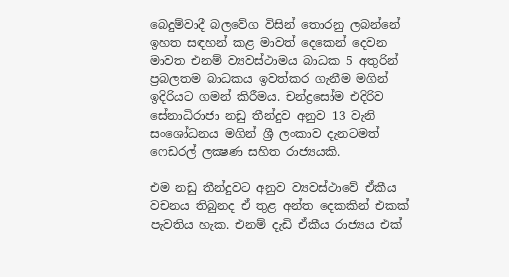බෙදුම්වාදී බලවේග විසින් තොරනු ලබන්නේ ඉහත සඳහන් කළ මාවත් දෙකෙන් දෙවන මාවත එනම් ව්‍යවස්ථාමය බාධක 5 අතුරින් ප්‍රබලතම බාධකය ඉවත්කර ගැනීම මගින් ඉදිරියට ගමන් කිරීමය. චන්ද්‍රසෝම එදිරිව සේනාධිරාජා නඩු තීන්දුව අනුව 13 වැනි සංශෝධනය මගින් ශ්‍රී ලංකාව දැනටමත් ෆෙඩරල් ලක්‍ෂණ සහිත රාජ්‍යයකි.

එම නඩු තීන්දුවට අනුව ව්‍යවස්ථාවේ ඒකීය වචනය තිබුනද ඒ තුළ අන්ත දෙකකින් එකක් පැවතිය හැක. එනම් දැඩි ඒකීය රාජ්‍යය එක්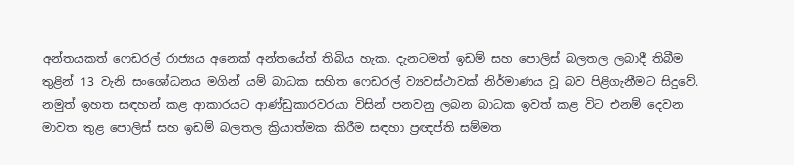අන්තයකත් ෆෙඩරල් රාජ්‍යය අනෙක් අන්තයේත් තිබිය හැක. දැනටමත් ඉඩම් සහ පොලිස් බලතල ලබාදී තිබීම තුළින් 13 වැනි සංශෝධනය මගින් යම් බාධක සහිත ෆෙඩරල් ව්‍යවස්ථාවක් නිර්මාණය වූ බව පිළිගැනීමට සිදුවේ. නමුත් ඉහත සඳහන් කළ ආකාරයට ආණ්ඩුකාරවරයා විසින් පනවනු ලබන බාධක ඉවත් කළ විට එනම් දෙවන මාවත තුළ පොලිස් සහ ඉඩම් බලතල ක්‍රියාත්මක කිරීම සඳහා ප්‍රඥප්ති සම්මත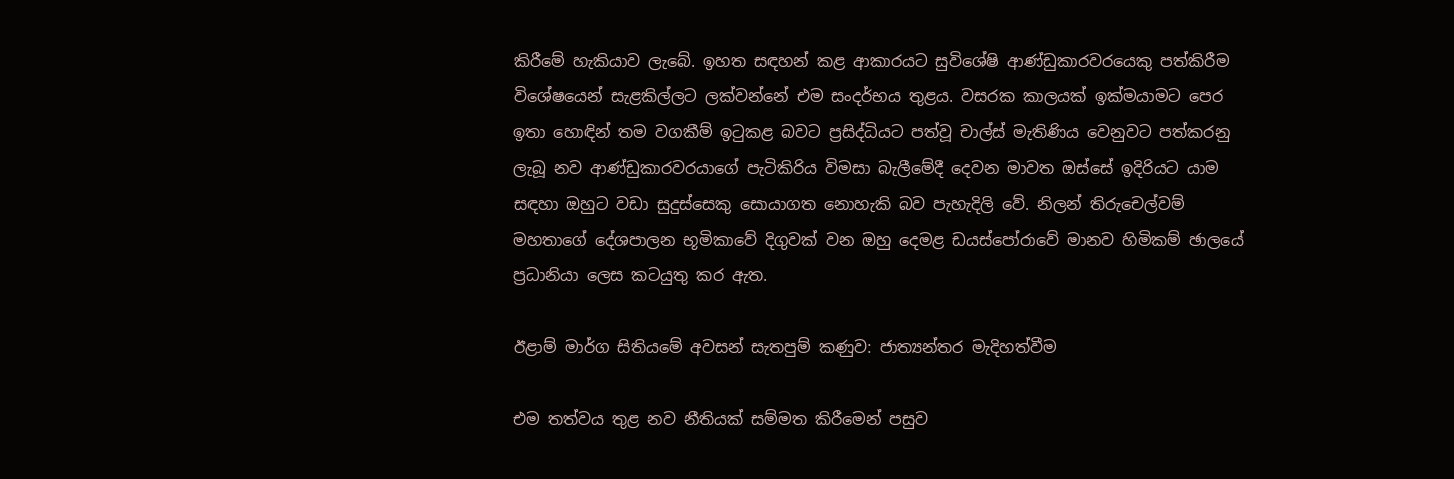කිරීමේ හැකියාව ලැබේ. ඉහත සඳහන් කළ ආකාරයට සුවිශේෂි ආණ්ඩුකාරවරයෙකු පත්කිරීම විශේෂයෙන් සැළකිල්ලට ලක්වන්නේ එම සංදර්භය තුළය. වසරක කාලයක් ඉක්මයාමට පෙර ඉතා හොඳින් තම වගකීම් ඉටුකළ බවට ප්‍රසිද්ධියට පත්වූ චාල්ස් මැතිණිය වෙනුවට පත්කරනු ලැබූ නව ආණ්ඩුකාරවරයාගේ පැටිකිරිය විමසා බැලීමේදී දෙවන මාවත ඔස්සේ ඉදිරියට යාම සඳහා ඔහුට වඩා සුදුස්සෙකු සොයාගත නොහැකි බව පැහැදිලි වේ. නිලන් තිරුචෙල්වම් මහතාගේ දේශපාලන භූමිකාවේ දිගුවක් වන ඔහු දෙමළ ඩයස්පෝරාවේ මානව හිමිකම් ඡාලයේ ප්‍රධානියා ලෙස කටයුතු කර ඇත.

ඊළාම් මාර්ග සිතියමේ අවසන් සැතපුම් කණුව: ජාත්‍යන්තර මැදිහත්වීම

එම තත්වය තුළ නව නීතියක් සම්මත කිරීමෙන් පසුව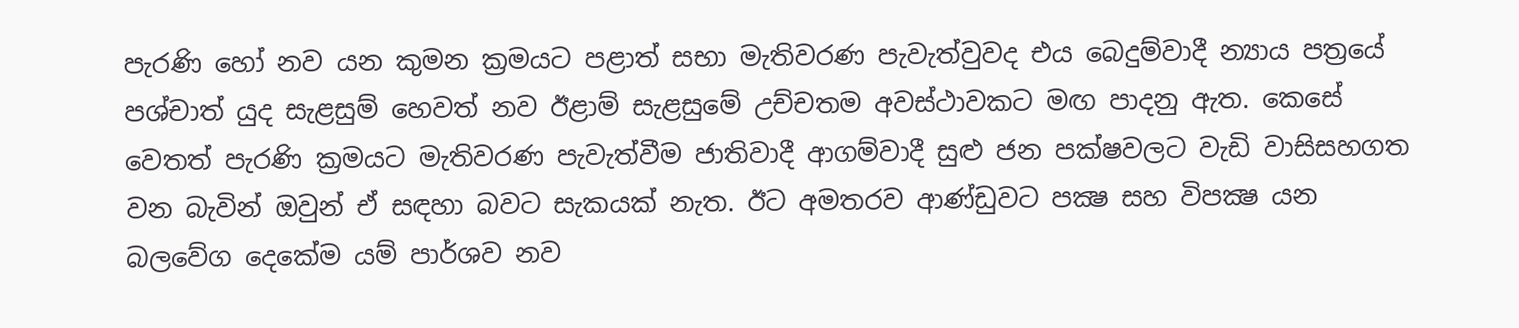පැරණි හෝ නව යන කුමන ක්‍රමයට පළාත් සභා මැතිවරණ පැවැත්වුවද එය බෙදුම්වාදී න්‍යාය පත්‍රයේ පශ්චාත් යුද සැළසුම් හෙවත් නව ඊළාම් සැළසුමේ උච්චතම අවස්ථාවකට මඟ පාදනු ඇත. කෙසේ වෙතත් පැරණි ක්‍රමයට මැතිවරණ පැවැත්වීම ජාතිවාදී ආගම්වාදී සුළු ජන පක්ෂවලට වැඩි වාසිසහගත වන බැවින් ඔවුන් ඒ සඳහා බවට සැකයක් නැත. ඊට අමතරව ආණ්ඩුවට පක්‍ෂ සහ විපක්‍ෂ යන බලවේග දෙකේම යම් පාර්ශව නව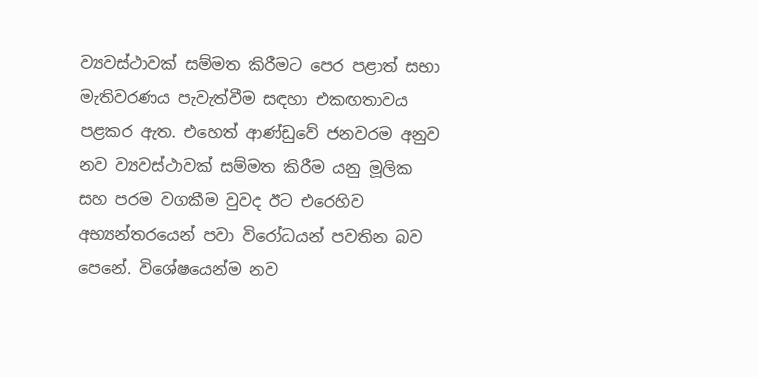ව්‍යවස්ථාවක් සම්මත කිරීමට පෙර පළාත් සභා මැතිවරණය පැවැත්වීම සඳහා එකඟතාවය පළකර ඇත. එහෙත් ආණ්ඩුවේ ජනවරම අනුව නව ව්‍යවස්ථාවක් සම්මත කිරීම යනු මූලික සහ පරම වගකීම වුවද ඊට එරෙහිව අභ්‍යන්තරයෙන් පවා විරෝධයන් පවතින බව පෙනේ. විශේෂයෙන්ම නව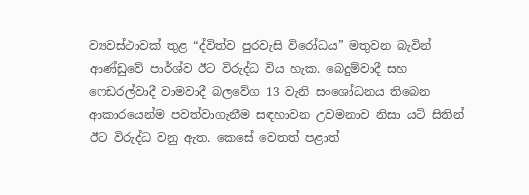ව්‍යවස්ථාවක් තුළ “ද්විත්ව පුරවැසි විරෝධය” මතුවන බැවින් ආණ්ඩුවේ පාර්ශ්ව ඊට විරුද්ධ විය හැක. බෙදුම්වාදී සහ ෆෙඩරල්වාදී වාමවාදී බලවේග 13 වැනි සංශෝධනය තිබෙන ආකාරයෙන්ම පවත්වාගැනීම සඳහාවන උවමනාව නිසා යටි සිතින් ඊට විරුද්ධ වනු ඇත. කෙසේ වෙතත් පළාත්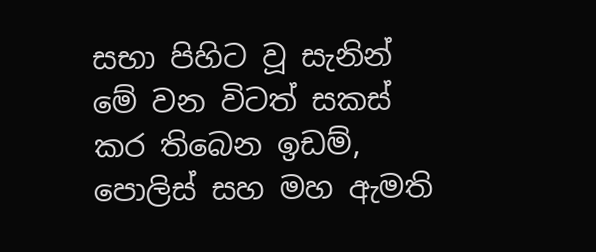සභා පිහිට වූ සැනින් මේ වන විටත් සකස් කර තිබෙන ඉඩම්, පොලිස් සහ මහ ඇමති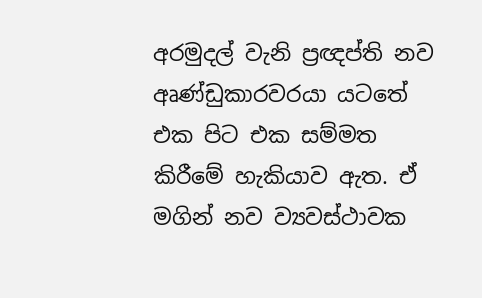අරමුදල් වැනි ප්‍රඥප්ති නව අෘණ්ඩුකාරවරයා යටතේ එක පිට එක සම්මත කිරීමේ හැකියාව ඇත. ඒ මගින් නව ව්‍යවස්ථාවක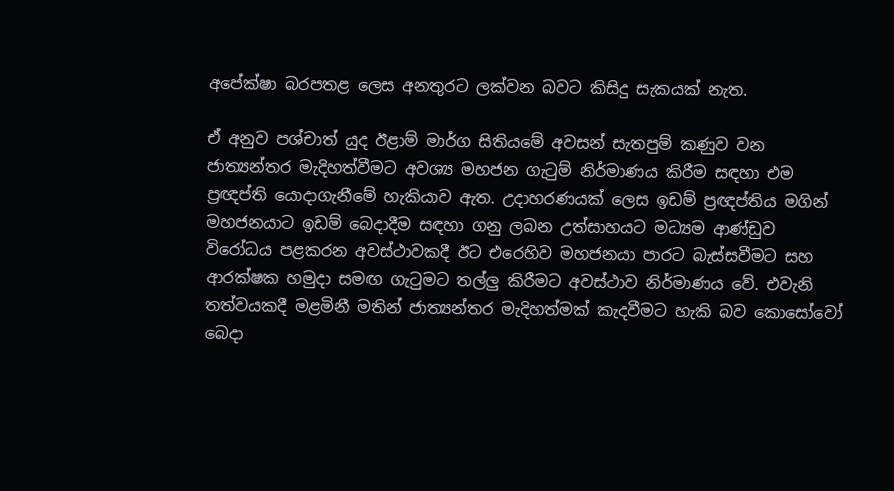අපේක්ෂා බරපතළ ලෙස අනතුරට ලක්වන බවට කිසිදු සැකයක් නැත.

ඒ අනුව පශ්චාත් යුද ඊළාම් මාර්ග සිතියමේ අවසන් සැතපුම් කණුව වන ජාත්‍යන්තර මැදිහත්වීමට අවශ්‍ය මහජන ගැටුම් නිර්මාණය කිරීම සඳහා එම ප්‍රඥප්ති යොදාගැනීමේ හැකියාව ඇත. උදාහරණයක් ලෙස ඉඩම් ප්‍රඥප්තිය මගින් මහජනයාට ඉඩම් බෙදාදීම සඳහා ගනු ලබන උත්සාහයට මධ්‍යම ආණ්ඩුව විරෝධය පළකරන අවස්ථාවකදී ඊට එරෙහිව මහජනයා පාරට බැස්සවීමට සහ ආරක්ෂක හමුදා සමඟ ගැටුමට තල්ලු කිරීමට අවස්ථාව නිර්මාණය වේ. එවැනි තත්වයකදී මළමිනී මතින් ජාත්‍යන්තර මැදිහත්මක් කැදවීමට හැකි බව කොසෝවෝ බෙදා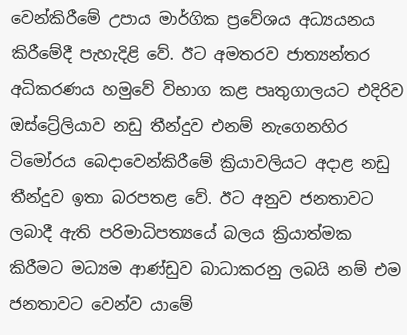වෙන්කිරීමේ උපාය මාර්ගික ප්‍රවේශය අධ්‍යයනය කිරීමේදී පැහැදිළි වේ. ඊට අමතරව ජාත්‍යන්තර අධිකරණය හමුවේ විභාග කළ පෘතුගාලයට එදිරිව ඔස්ට්‍රේලියාව නඩු තීන්දුව එනම් නැගෙනහිර ටිමෝරය බෙදාවෙන්කිරීමේ ක්‍රියාවලියට අදාළ නඩු තීන්දුව ඉතා බරපතළ වේ. ඊට අනුව ජනතාවට ලබාදී ඇති පරිමාධිපත්‍යයේ බලය ක්‍රියාත්මක කිරීමට මධ්‍යම ආණ්ඩුව බාධාකරනු ලබයි නම් එම ජනතාවට වෙන්ව යාමේ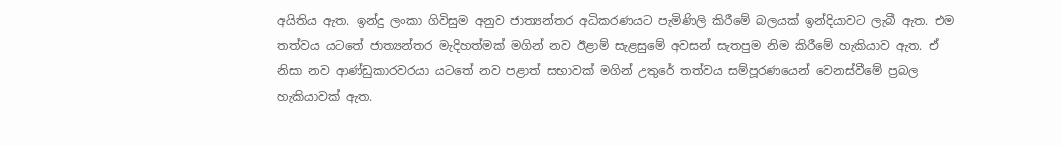අයිතිය ඇත. ඉන්දු ලංකා ගිවිසුම අනුව ජාත්‍යන්තර අධිකරණයට පැමිණිලි කිරීමේ බලයක් ඉන්දියාවට ලැබී ඇත. එම තත්වය යටතේ ජාත්‍යන්තර මැදිහත්මක් මගින් නව ඊළාම් සැළසුමේ අවසන් සැතපුම නිම කිරීමේ හැකියාව ඇත. ඒ නිසා නව ආණ්ඩුකාරවරයා යටතේ නව පළාත් සභාවක් මගින් උතුරේ තත්වය සම්පූරණයෙන් වෙනස්වීමේ ප්‍රබල හැකියාවක් ඇත.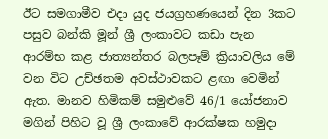ඊට සමගාමීව එදා යුද ජයග්‍රහණයෙන් දින 3කට පසුව බන්කි මූන් ශ්‍රී ලංකාවට කඩා පැන ආරම්භ කළ ජාත්‍යන්තර බලපෑම් ක්‍රියාවලිය මේ වන විට උච්ඡතම අවස්ථාවකට ළඟා වෙමින් ඇත. මානව හිමිකම් සමුළුවේ 46/1 යෝජනාව මගින් පිහිට වූ ශ්‍රී ලංකාවේ ආරක්ෂක හමුදා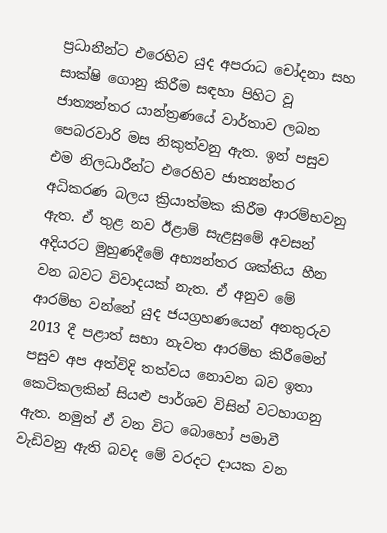ප්‍රධානීන්ට එරෙහිව යුද අපරාධ චෝදනා සහ සාක්ෂි ගොනු කිරීම සඳහා පිහිට වූ ජාත්‍යන්තර යාන්ත්‍රණයේ වාර්තාව ලබන පෙබරවාරි මස නිකුත්වනු ඇත. ඉන් පසුව එම නිලධාරීන්ට එරෙහිව ජාත්‍යන්තර අධිකරණ බලය ක්‍රියාත්මක කිරීම ආරම්භවනු ඇත. ඒ තුළ නව ඊළාම් සැළසුමේ අවසන් අදියරට මුහුණදීමේ අභ්‍යන්තර ශක්තිය හීන වන බවට විවාදයක් නැත. ඒ අනුව මේ ආරම්භ වන්නේ යුද ජයග්‍රහණයෙන් අනතුරුව 2013 දී පළාත් සභා නැවත ආරම්භ කිරීමෙන් පසුව අප අත්විදි තත්වය නොවන බව ඉතා කෙටිකලකින් සියළු පාර්ශව විසින් වටහාගනු ඇත. නමුත් ඒ වන විට බොහෝ පමාවී වැඩිවනු ඇති බවද මේ වරදට දායක වන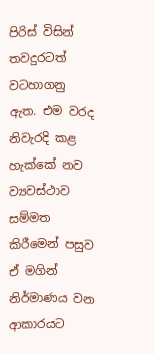පිරිස් විසින් තවදුරටත් වටහාගනු ඇත. එම වරද නිවැරදි කළ හැක්කේ නව ව්‍යවස්ථාව සම්මත කිරීමෙන් පසුව ඒ මගින් නිර්මාණය වන ආකාරයට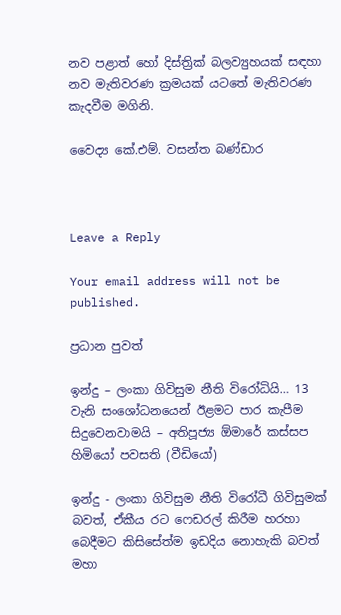නව පළාත් හෝ දිස්ත්‍රික් බලව්‍යුහයක් සඳහා නව මැතිවරණ ක්‍රමයක් යටතේ මැතිවරණ කැදවීම මගිනි.

වෛද්‍ය කේ.එම්. වසන්ත බණ්ඩාර



Leave a Reply

Your email address will not be published.

ප්‍රධාන පුවත්

ඉන්දු – ලංකා ගිවිසුම නීති විරෝධියි… 13 වැනි සංශෝධනයෙන් ඊළමට පාර කැපීම සිදුවෙනවාමයි – අතිපූජ්‍ය ඕමාරේ කස්සප හිමියෝ පවසති (වීඩියෝ)

ඉන්දු - ලංකා ගිවිසුම නීති විරෝධී ගිවිසුමක් බවත්, ඒකීය රට ෆෙඩරල් කිරීම හරහා බෙදීමට කිසිසේත්ම ඉඩදිය නොහැකි බවත් මහා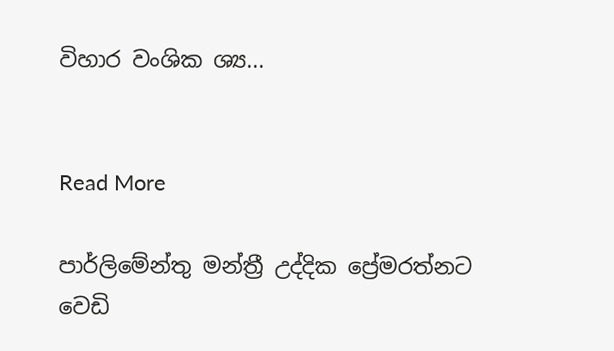විහාර වංශික ශ්‍ය...


Read More

පාර්ලිමේන්තු මන්ත්‍රී උද්දික ප්‍රේමරත්නට වෙඩි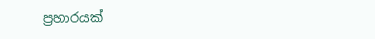ප්‍රහාරයක්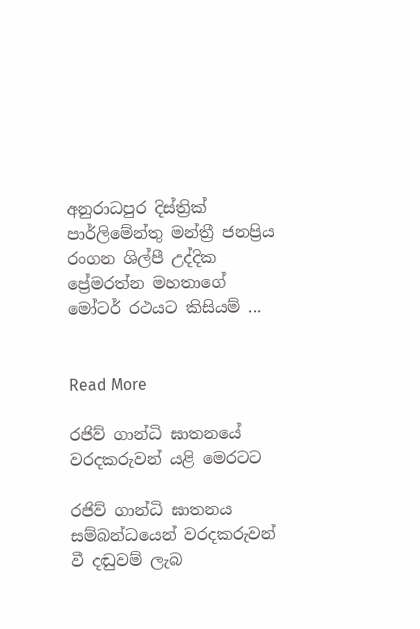අනුරාධපුර දිස්ත්‍රික් පාර්ලිමේන්තු මන්ත්‍රී ජනප්‍රිය රංගන ශිල්පී උද්දික ප්‍රේමරත්න මහතාගේ මෝටර් රථයට කිසියම් ...


Read More

රජිව් ගාන්ධි ඝාතනයේ වරදකරුවන් යළි මෙරටට

රජිව් ගාන්ධි ඝාතනය සම්බන්ධයෙන් වරදකරුවන් වී දඬුවම් ලැබ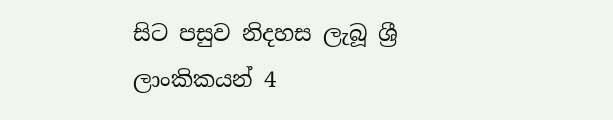සිට පසුව නිදහස ලැබූ ශ්‍රී ලාංකිකයන් 4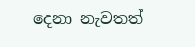දෙනා නැවතත්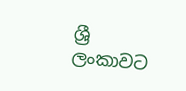ශ්‍රී ලංකාවට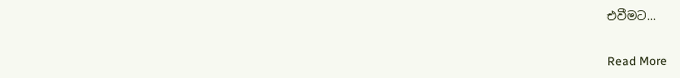එවීමට...


Read More